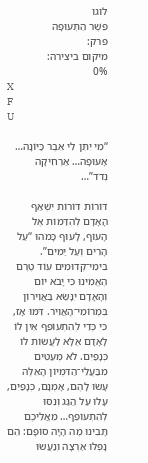לוגו
פֵּשֶׁר הַתְּעוּפָה
פרק:
מיקום ביצירה:
0%
X
F
U

“מִי יִתֵּן לִי אֵבֶר כַּיּוֹנָה… אָעוּפָה… אַרְחִיקָה נְדֹד”…

דּוֹרוֹת דּוֹרוֹת יִשְׁאַף הָאָדָם לְהִדַּמּוֹת אֶל הָעוֹף, לָעוּף כָּמֹהוּ “עַל הָרִים וְעַל יַמִּים”. בִּימֵי־קְדוּמִים עוֹד טֶרֶם הֶאֱמִינוּ כִּי יָבֹא יוֹם וְהָאָדָם יִנָּשֵׂא בַּאֲוִירוֹן בִּמְרוֹמֵי־הָאֲוִיר. דִּמּוּ אָז, כִּי כְּדֵי לְהִתְעוֹפֵף אֵין לוֹ לָאָדָם אֶלָּא לַעֲשׂוֹת לוֹ כְּנָפַיִם. לֹא מְעַטִּים מִבַּעֲלֵי־הַדִּמְיוֹן הָאֵלֶּה עָשׂוּ לָהֶם, אָמְנָם, כְּנָפַיִם, עָלוּ עַל הַגַּג וְנִסּוּ לְהִתְעוֹפֵף… מֵאֲלֵיכֶם תָּבִינוּ מֶה הָיָה סוֹפָם: הֵם נָפְלוּ אַרְצָה וְנַעֲשׂוּ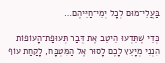בַּעֲלֵי־מוּם לְכָל יְמֵי־חַיֵּיהֶם…

כְּדֵי שֶׁתֵּדְעוּ הֵיטֵב אֶת דְּבַר תְּעוּפַת־הָעוֹפוֹת הִנְנִי מְיָעֵץ לָכֶם לָסוּר אֶל הַמִּטְבָּח, לָקַחַת עוֹף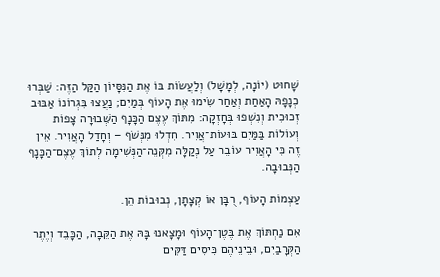שָׁחוּט (יוֹנָה, לְמָשָׁל) וְלַעֲשׂוֹת בּוֹ אֶת הַנִּסָּיוֹן הַקַּל הַזֶּה: שַׁבְּרוּ כְנָפָהּ הָאַחַת וְאַחַר שִׂימוּ אֶת הָעוֹף בְּמַיִם; נַעֲצוּ בִּגְרוֹנוֹ אַבּוּב זְכוּכִית וְנִשְׁפוּ בְּחָזְקָה: מִתּוֹךְ עֶצֶם הַכָּנָף הַשְּׁבוּרָה צָפוֹת וְעוֹלוֹת בַּמַּיִם בּוּעוֹת־אֲוִיר. חִדְלוּ מִנְּשֹׁף – וְחָדַל הָאֲוִיר. אֵין זֶה כִּי הָאֲוִיר עוֹבֵר עַל נְקַלָּה מִקְּנֵה־הַנְּשִׁימָה לְתוֹךְ עֶצֶם־הַכָּנָף הַנְּבוּבָה.

עַצְמוֹת הָעוֹף, רֻבָּן אוֹ קְצָתָן, נְבוּבוֹת הֵן.

אִם נַחְתּוֹךְ אֶת בֶּטֶן־הָעוֹף וּמָצָאנוּ בָּהּ אֶת הַקֵּבָה, הַכָּבֵד וְיֶתֶר הַקְּרָבַיִם, וּבֵינֵיהֶם כִּיסִים דַּקִּים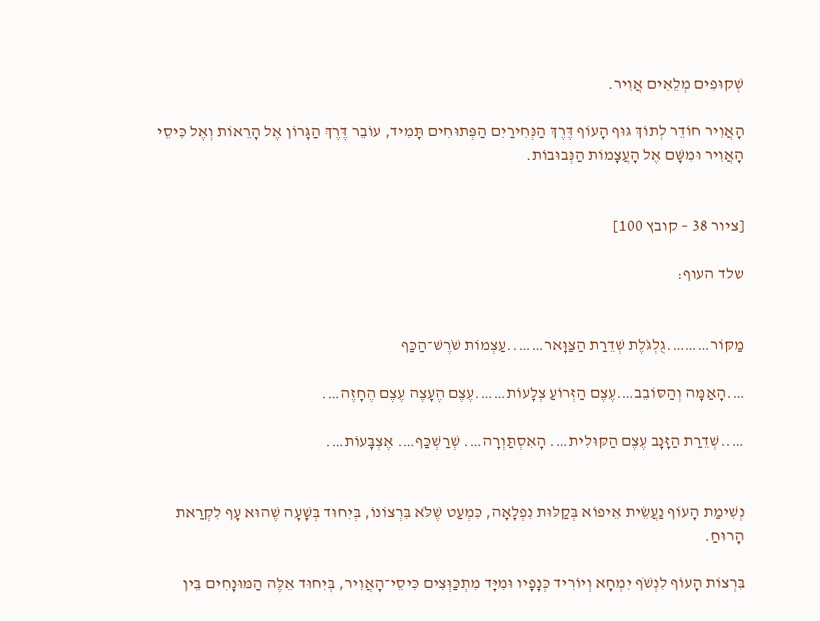שְׁקוּפִים מְלֵאִים אֲוִיר.

הָאֲוִיר חוֹדֵר לְתוֹךְ גּוּף הָעוֹף דֶּרֶךְ הַנְּחִירַיִם הַפְּתוּחִים תָּמִיד, עוֹבֵר דֶּרֶךְ הַגָּרוֹן אֶל הָרֵאוֹת וְאֶל כִּיסֵי הָאֲוִיר וּמִשָּׁם אֶל הָעֲצָמוֹת הַנְּבוּבוֹת.


[ציור 38 – קובץ 100]

שלד העוף:


מַקּוֹר……….גֻלְגֹּלֶת שְׁדֵרַת הַצַּוָּאר……..עַצְמוֹת שֹׁרֶשׁ־הַכַּף

….הָאַמָּה וְהַסּוֹבֵב….עֶצֶם הַזְּרוֹעַ צְלָעוֹת…….עֶצֶם הֶעָצֶה עֶצֶם הֶחָזֶה….

…..שְׁדֵרַת הַזָּנָב עֶצֶם הַקּוּלִית…. הָאִסְתַּוְרָה…. שְׁרַשְׁכַּף…. אֶצְבָּעוֹת….


נְשִׁימַת הָעוֹף נַעֲשֵׂית אֵיפוֹא בְּקַלּוּת נִפְלָאָה, כִּמְעַט שֶׁלֹּא בִּרְצוֹנוֹ, בְּיִחוּד בְּשָׁעָה שֶׁהוּא עָף לִקְרַאת הָרוּחַ.

בִּרְצוֹת הָעוֹף לִנְשֹׁף יִמְחָא וְיוֹרִיד כְּנָפָיו וּמִיָּד מִתְכַּוְּצִים כִּיסֵי־הָאֲוִיר, בְּיִחוּד אֵלֶּה הַמּוּנָחִים בֵּין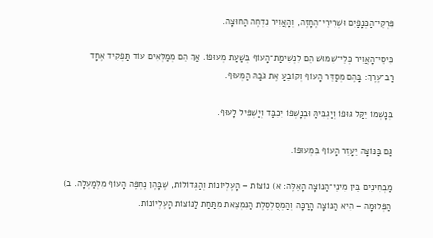פִּרְקֵי־הַכְּנָפַיִם וּשְׁרִירֵי־הֶחָזֶה, וְהָאֲוִיר נִדְחֶה הַחוּצָה.

כִּיסֵי־הָאֲוִיר כְּלֵי־שִׁמּוּשׁ הֵם לִנְשִׁימַת־הָעוֹף בְּשַׁעַת מְעוּפוֹ. אַךְ הֵם מְמַלְּאִים עוֹד תַּפְקִיד אֶחָד רַב־עֶרֶךְ: בָּהֶם מְסַדֵּר הָעוֹף וְקוֹבֵעַ אֶת גֹּבַהּ הַמְּעוּף.

בְּנָשְׁמוֹ יֵקַּל גּוּפוֹ וְיַגְבִּיהַּ וּבְנָשְׁפוֹ יִכִבַּד וְיַשְׁפִּיל לָעוּף.

גַּם בַּנּוֹצָה יֵעָזֵר הָעוֹף בִּמְעוּפוֹ.

מַבְחִינִים בֵּין מִינֵי־הַנּוֹצָה הָאֵלֶּה: א) נוֹצוֹת – הָעֶלְיוֹנוֹת וְהַגְּדוֹלוֹת, שֶׁבָּהֶן נֶחְפֶּה הָעוֹף מִלְּמַעְלָה. ב) הַפְּלוּמָה – הִיא הַנּוֹצָה הָרַכָּה וְהַמְסֻלְסֶלֶת הַנִּמְצֵאת מִתַּחַת לַנּוֹצוֹת הָעֶלְיוֹנוֹת.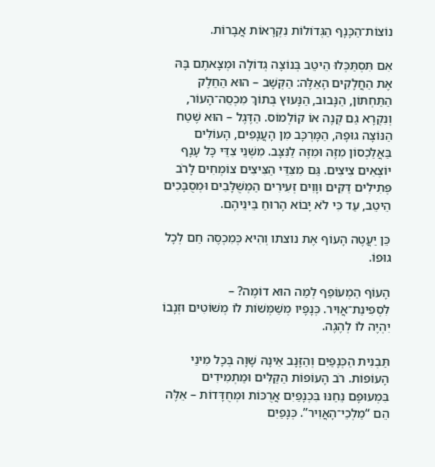נוֹצוֹת־הַכָּנָף הַגְּדוֹלוֹת נִקְרָאוֹת אֲבָרוֹת.

אִם תִּסְתַּכְּלוּ הֵיטֵב בְּנוֹצָה גְדוֹלָה וּמְצָאתֶם בָּהּ אֶת הַחֲלָקִים הָאֵלֶּה: הַקְּשָׁב – הוּא הַחֵלֶק הַתַּחְתּוֹן, הַנָּבוּב, הַנָּעוּץ בְּתוֹךְ מִכְסֵה־הָעוֹר, וְנִקְרָא גַם קְנֶה אוֹ קוֹלְמוֹס. הַדֶּגֶל – הוּא שֶׁטַח הַנּוֹצָה גוּפָהּ, הַמָּרְכָּב מִן הָעֲנָפִים, הָעוֹלִים בַּאֲלַכְסוֹן מִזֶּה וּמִזֶּה לַנִּצָּב. מִשְּׁנֵי צִדֵּי כָּל עָנָף יוֹצְאִים צִיצִים. גַּם מִצִּדֵּי הַצִּיצִים צוֹמְחִים לָרֹב פְּתִילִים דַּקִּים וּוָוִים זְעִירִים הַמְשֻׁלָּבִים וּמְסֻבָּכִים הֵיטֵב, עַד כִּי לֹא יָבוֹא הָרוּחַ בֵּינֵיהֶם.

כֵּן יַעֲטֶה הָעוֹף אֶת נוצתו וְהִיא כְּמִכְסֶה חַם לְכָל גוּפוֹ.

הָעוֹף הַמְעוֹפֵף לְמַה הוּא דוֹמֶה? – לִסְפִינַת־אֲוִיר. כְּנָפָיו מְשַׁמְּשׁוֹת לוֹ מְשׁוֹטִים וּזְנָבוֹ יִהְיֶה לוֹ לְהֶגֶה.

תַּבְנִית הַכְּנָפַיִם וְהַזָּנָב אֵינָהּ שָׁוָה בְּכָל מִינֵי הָעוֹפוֹת. רֹב הָעוֹפוֹת הַקַּלִּים וּמַתְמִידִים בִּמְעוּפָם נֵחַנּוּ בִּכְנָפַיִם אֲרֻכּוֹת וּמְחֻדָּדוֹת – אֵלֶּה הֵם “מַלְכֵי־הָאֲוִיר”. כְּנָפַיִם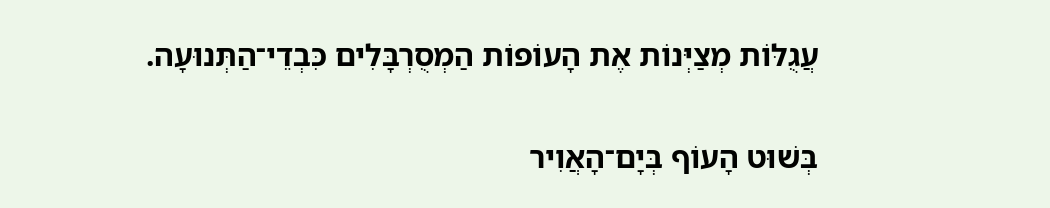עֲגֻלּוֹת מְצַיְּנוֹת אֶת הָעוֹפוֹת הַמְסֻרְבָּלִים כִּבְדֵי־הַתְּנוּעָה.

בְּשׁוּט הָעוֹף בְּיָם־הָאֲוִיר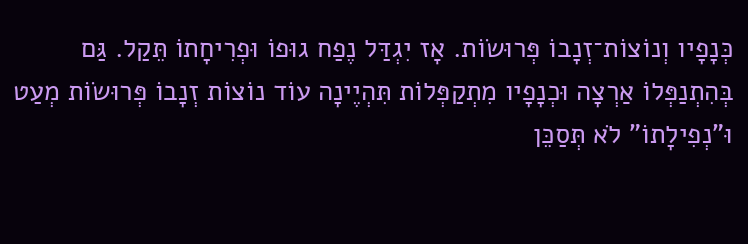כְּנָפָיו וְנוֹצוֹת־זְנָבוֹ פְּרוּשׂוֹת. אָז יִגְדַּל נֶפַח גוּפוֹ וּפְרִיחָתוֹ תֵּקַל. גַּם בְּהִתְנַפְּלוֹ אַרְצָה וּכְנָפָיו מִתְקַפְּלוֹת תִּהְיֶינָה עוֹד נוֹצוֹת זְנָבוֹ פְּרוּשׂוֹת מְעַט וּ"נְפִילָתוֹ" לֹא תְּסַכֵּן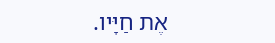אֶת חַיָּיו.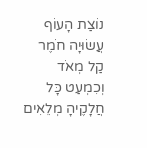נוֹצַת הָעוֹף עֲשׂוּיָה חֹמֶר קַל מְאֹד וְכִמְעַט כָּל חֲלָקֶיהָ מְלֵאִים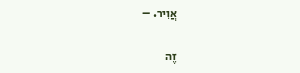אֲוִיר. –

זֶה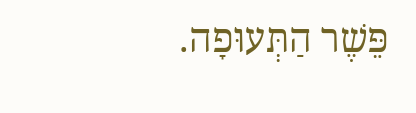פֵּשֶׁר הַתְּעוּפָה.